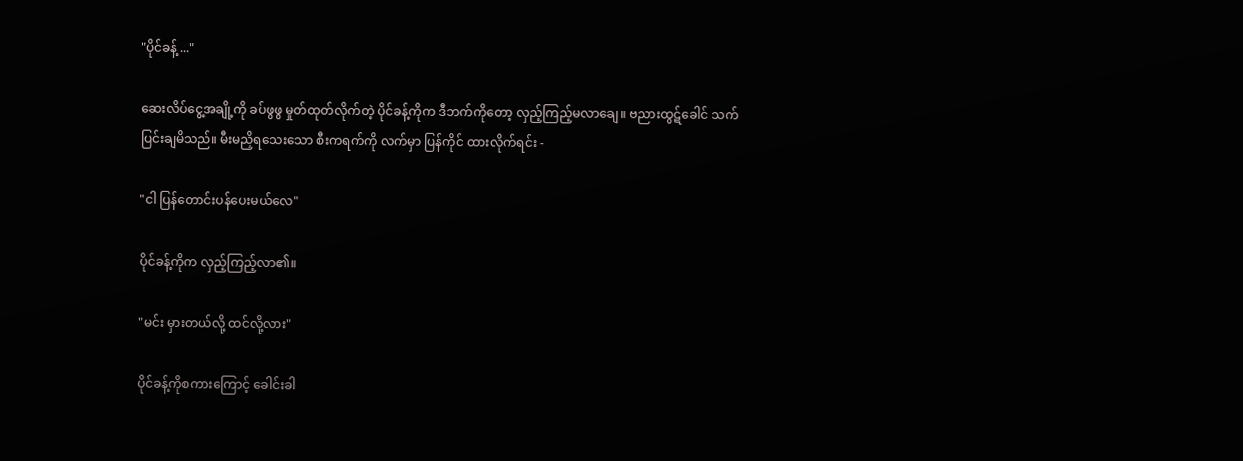"ပိုင်ခန့် ..."

ဆေးလိပ်ငွေ့အချို့ကို ခပ်ဖွဖွ မှုတ်ထုတ်လိုက်တဲ့ ပိုင်ခန့်ကိုက ဒီဘက်ကိုတော့ လှည့်ကြည့်မလာချေ။ ဗညားထွဋ်ခေါင် သက်ပြင်းချမိသည်။ မီးမညှိရသေးသော စီးကရက်ကို လက်မှာ ပြန်ကိုင် ထားလိုက်ရင်း -

"ငါ ပြန်တောင်းပန်ပေးမယ်လေ"

ပိုင်ခန့်ကိုက လှည့်ကြည့်လာ၏။

"မင်း မှားတယ်လို့ ထင်လို့လား"

ပိုင်ခန့်ကိုစကားကြောင့် ခေါင်းခါ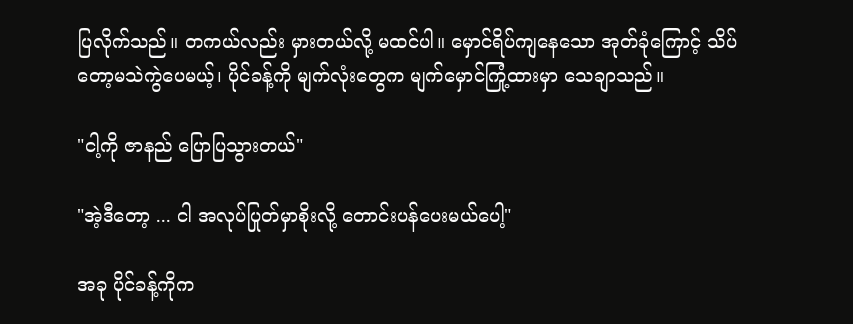ပြလိုက်သည်။ တကယ်လည်း မှားတယ်လို့ မထင်ပါ။ မှောင်ရိပ်ကျနေသော အုတ်ခုံကြောင့် သိပ်တော့မသဲကွဲပေမယ့်၊ ပိုင်ခန့်ကို မျက်လုံးတွေက မျက်မှောင်ကြုံ့ထားမှာ သေချာသည်။

"ငါ့ကို ဇာနည် ပြောပြသွားတယ်"

"အဲ့ဒီတော့ ... ငါ အလုပ်ပြုတ်မှာစိုးလို့ တောင်းပန်ပေးမယ်ပေါ့"

အခု ပိုင်ခန့်ကိုက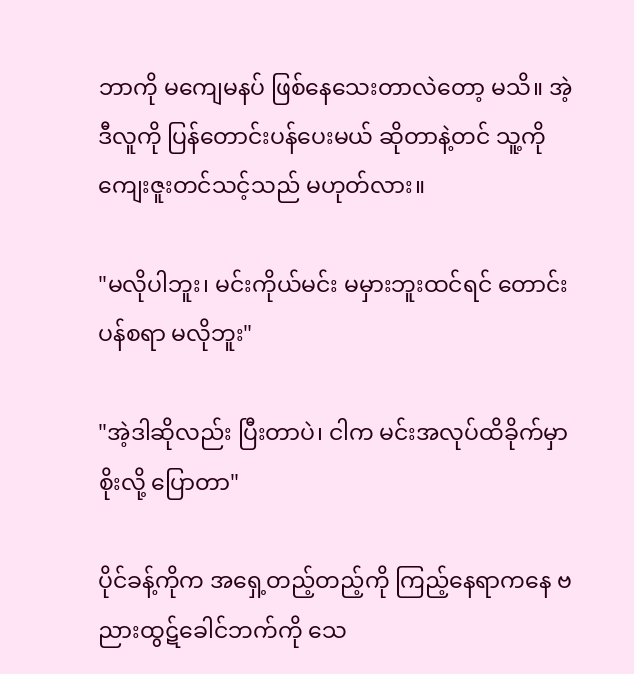ဘာကို မကျေမနပ် ဖြစ်နေသေးတာလဲတော့ မသိ။ အဲ့ဒီလူကို ပြန်တောင်းပန်ပေးမယ် ဆိုတာနဲ့တင် သူ့ကို ကျေးဇူးတင်သင့်သည် မဟုတ်လား။

"မလိုပါဘူး၊ မင်းကိုယ်မင်း မမှားဘူးထင်ရင် တောင်းပန်စရာ မလိုဘူး"

"အဲ့ဒါဆိုလည်း ပြီးတာပဲ၊ ငါက မင်းအလုပ်ထိခိုက်မှာစိုးလို့ ပြောတာ"

ပိုင်ခန့်ကိုက အရှေ့တည့်တည့်ကို ကြည့်နေရာကနေ ဗညားထွဋ်ခေါင်ဘက်ကို သေ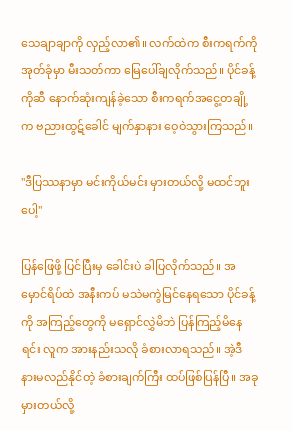သေချာချာကို လှည့်လာ၏။ လက်ထဲက စီးကရက်ကို အုတ်ခုံမှာ မီးသတ်ကာ မြေပေါ်ချလိုက်သည်။ ပိုင်ခန့်ကိုဆီ နောက်ဆုံးကျန်ခဲ့သော စီးကရက်အငွေ့တချို့က ဗညားထွဋ်ခေါင် မျက်နှာနား ဝေ့ဝဲသွားကြသည်။

"ဒီပြဿနာမှာ မင်းကိုယ်မင်း မှားတယ်လို့ မထင်ဘူးပေါ့"

ပြန်ဖြေဖို့ ပြင်ပြီးမှ ခေါင်းပဲ ခါပြလိုက်သည်။ အမှောင်ရိပ်ထဲ အနီးကပ် မသဲမကွဲမြင်နေရသော ပိုင်ခန့်ကို အကြည့်တွေကို မရှောင်လွှဲမိဘဲ ပြန်ကြည့်မိနေရင်း လူက အားနည်းသလို ခံစားလာရသည်။ အဲ့ဒီ နားမလည်နိုင်တဲ့ ခံစားချက်ကြီး ထပ်ဖြစ်ပြန်ပြီ။ အခု မှားတယ်လို့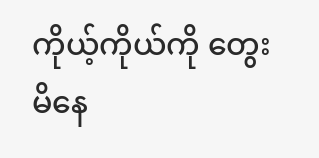ကိုယ့်ကိုယ်ကို တွေးမိနေ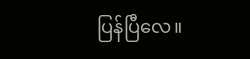ပြန်ပြီလေ။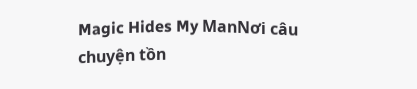Magic Hides My ManNơi câu chuyện tồn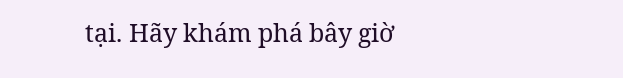tại. Hãy khám phá bây giờ